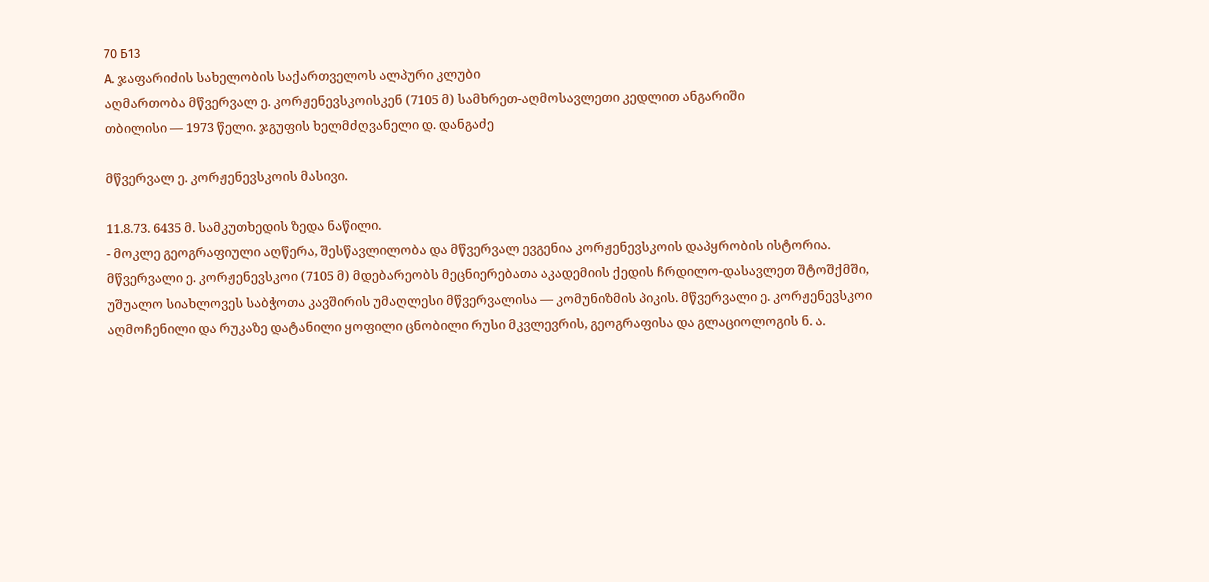70 Б13
А. ჯაფარიძის სახელობის საქართველოს ალპური კლუბი
აღმართობა მწვერვალ ე. კორჟენევსკოისკენ (7105 მ) სამხრეთ-აღმოსავლეთი კედლით ანგარიში
თბილისი — 1973 წელი. ჯგუფის ხელმძღვანელი დ. დანგაძე

მწვერვალ ე. კორჟენევსკოის მასივი.

11.8.73. 6435 მ. სამკუთხედის ზედა ნაწილი.
- მოკლე გეოგრაფიული აღწერა, შესწავლილობა და მწვერვალ ევგენია კორჟენევსკოის დაპყრობის ისტორია.
მწვერვალი ე. კორჟენევსკოი (7105 მ) მდებარეობს მეცნიერებათა აკადემიის ქედის ჩრდილო-დასავლეთ შტოშქმში, უშუალო სიახლოვეს საბჭოთა კავშირის უმაღლესი მწვერვალისა — კომუნიზმის პიკის. მწვერვალი ე. კორჟენევსკოი აღმოჩენილი და რუკაზე დატანილი ყოფილი ცნობილი რუსი მკვლევრის, გეოგრაფისა და გლაციოლოგის ნ. ა.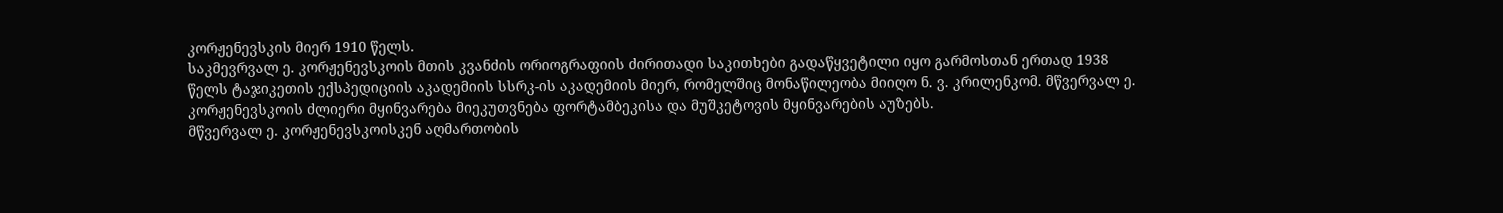კორჟენევსკის მიერ 1910 წელს.
საკმევრვალ ე. კორჟენევსკოის მთის კვანძის ორიოგრაფიის ძირითადი საკითხები გადაწყვეტილი იყო გარმოსთან ერთად 1938 წელს ტაჯიკეთის ექსპედიციის აკადემიის სსრკ-ის აკადემიის მიერ, რომელშიც მონაწილეობა მიიღო ნ. ვ. კრილენკომ. მწვერვალ ე. კორჟენევსკოის ძლიერი მყინვარება მიეკუთვნება ფორტამბეკისა და მუშკეტოვის მყინვარების აუზებს.
მწვერვალ ე. კორჟენევსკოისკენ აღმართობის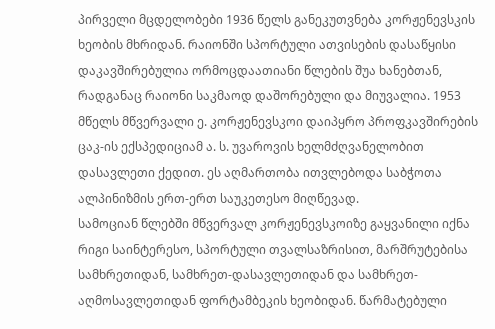პირველი მცდელობები 1936 წელს განეკუთვნება კორჟენევსკის ხეობის მხრიდან. რაიონში სპორტული ათვისების დასაწყისი დაკავშირებულია ორმოცდაათიანი წლების შუა ხანებთან, რადგანაც რაიონი საკმაოდ დაშორებული და მიუვალია. 1953 მწელს მწვერვალი ე. კორჟენევსკოი დაიპყრო პროფკავშირების ცაკ-ის ექსპედიციამ ა. ს. უვაროვის ხელმძღვანელობით დასავლეთი ქედით. ეს აღმართობა ითვლებოდა საბჭოთა ალპინიზმის ერთ-ერთ საუკეთესო მიღწევად.
სამოციან წლებში მწვერვალ კორჟენევსკოიზე გაყვანილი იქნა რიგი საინტერესო, სპორტული თვალსაზრისით, მარშრუტებისა სამხრეთიდან, სამხრეთ-დასავლეთიდან და სამხრეთ-აღმოსავლეთიდან ფორტამბეკის ხეობიდან. წარმატებული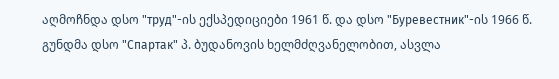აღმოჩნდა დსო "труд"-ის ექსპედიციები 1961 წ. და დსო "Буревестник"-ის 1966 წ. გუნდმა დსო "Спартак" პ. ბუდანოვის ხელმძღვანელობით, ასვლა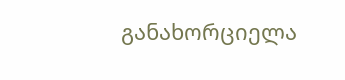განახორციელა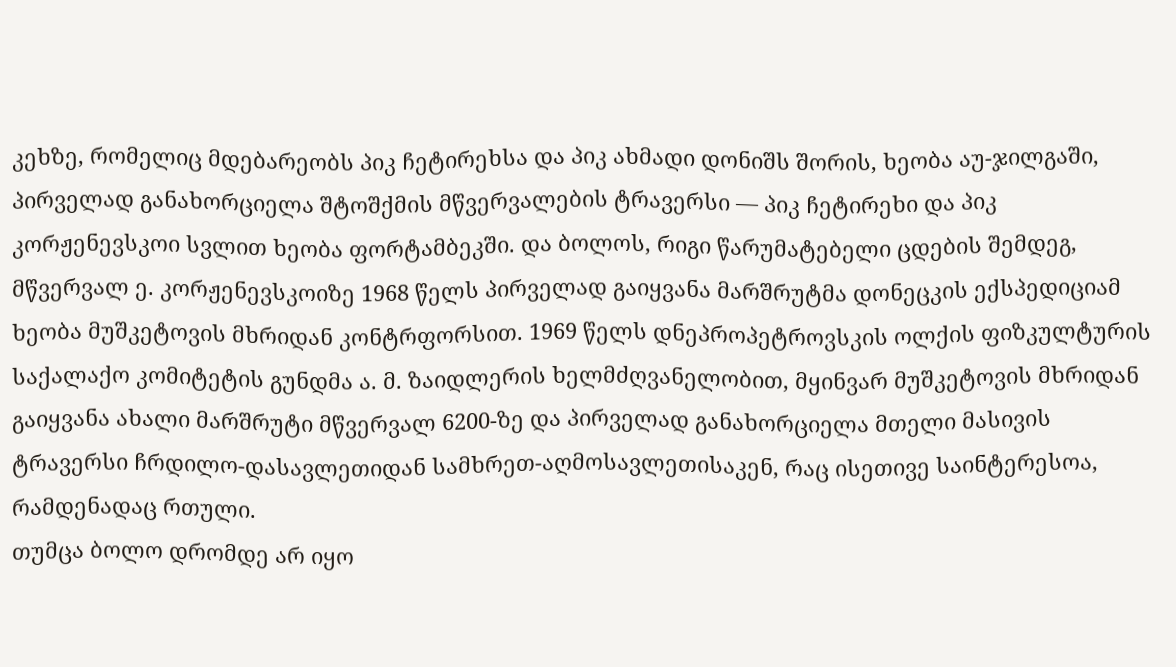კეხზე, რომელიც მდებარეობს პიკ ჩეტირეხსა და პიკ ახმადი დონიშს შორის, ხეობა აუ-ჯილგაში, პირველად განახორციელა შტოშქმის მწვერვალების ტრავერსი — პიკ ჩეტირეხი და პიკ კორჟენევსკოი სვლით ხეობა ფორტამბეკში. და ბოლოს, რიგი წარუმატებელი ცდების შემდეგ, მწვერვალ ე. კორჟენევსკოიზე 1968 წელს პირველად გაიყვანა მარშრუტმა დონეცკის ექსპედიციამ ხეობა მუშკეტოვის მხრიდან კონტრფორსით. 1969 წელს დნეპროპეტროვსკის ოლქის ფიზკულტურის საქალაქო კომიტეტის გუნდმა ა. მ. ზაიდლერის ხელმძღვანელობით, მყინვარ მუშკეტოვის მხრიდან გაიყვანა ახალი მარშრუტი მწვერვალ 6200-ზე და პირველად განახორციელა მთელი მასივის ტრავერსი ჩრდილო-დასავლეთიდან სამხრეთ-აღმოსავლეთისაკენ, რაც ისეთივე საინტერესოა, რამდენადაც რთული.
თუმცა ბოლო დრომდე არ იყო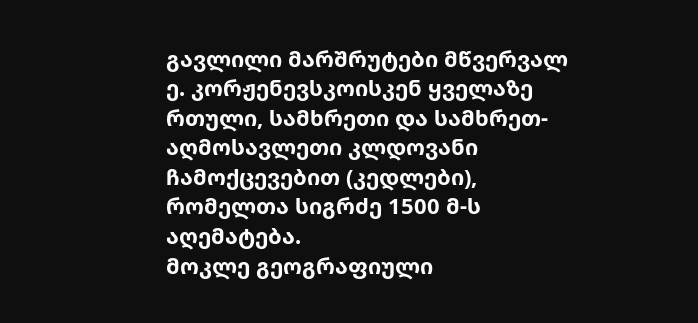გავლილი მარშრუტები მწვერვალ ე. კორჟენევსკოისკენ ყველაზე რთული, სამხრეთი და სამხრეთ-აღმოსავლეთი კლდოვანი ჩამოქცევებით (კედლები), რომელთა სიგრძე 1500 მ-ს აღემატება.
მოკლე გეოგრაფიული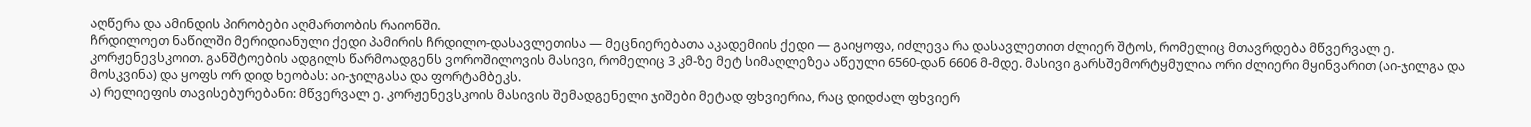აღწერა და ამინდის პირობები აღმართობის რაიონში.
ჩრდილოეთ ნაწილში მერიდიანული ქედი პამირის ჩრდილო-დასავლეთისა — მეცნიერებათა აკადემიის ქედი — გაიყოფა, იძლევა რა დასავლეთით ძლიერ შტოს, რომელიც მთავრდება მწვერვალ ე. კორჟენევსკოით. განშტოების ადგილს წარმოადგენს ვოროშილოვის მასივი, რომელიც 3 კმ-ზე მეტ სიმაღლეზეა აწეული 6560-დან 6606 მ-მდე. მასივი გარსშემორტყმულია ორი ძლიერი მყინვარით (აი-ჯილგა და მოსკვინა) და ყოფს ორ დიდ ხეობას: აი-ჯილგასა და ფორტამბეკს.
ა) რელიეფის თავისებურებანი: მწვერვალ ე. კორჟენევსკოის მასივის შემადგენელი ჯიშები მეტად ფხვიერია, რაც დიდძალ ფხვიერ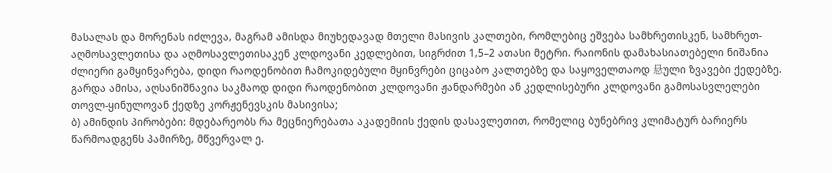მასალას და მორენას იძლევა, მაგრამ ამისდა მიუხედავად მთელი მასივის კალთები, რომლებიც ეშვება სამხრეთისკენ, სამხრეთ-აღმოსავლეთისა და აღმოსავლეთისაკენ კლდოვანი კედლებით, სიგრძით 1,5–2 ათასი მეტრი. რაიონის დამახასიათებელი ნიშანია ძლიერი გამყინვარება, დიდი რაოდენობით ჩამოკიდებული მყინვრები ციცაბო კალთებზე და საყოველთაოდ 悬ული ზვავები ქედებზე. გარდა ამისა, აღსანიშნავია საკმაოდ დიდი რაოდენობით კლდოვანი ჟანდარმები ან კედლისებური კლდოვანი გამოსასვლელები თოვლ-ყინულოვან ქედზე კორჟენევსკის მასივისა;
ბ) ამინდის პირობები: მდებარეობს რა მეცნიერებათა აკადემიის ქედის დასავლეთით, რომელიც ბუნებრივ კლიმატურ ბარიერს წარმოადგენს პამირზე, მწვერვალ ე.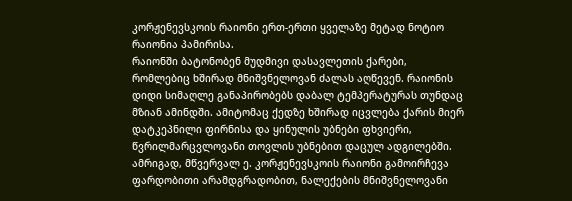კორჟენევსკოის რაიონი ერთ-ერთი ყველაზე მეტად ნოტიო რაიონია პამირისა.
რაიონში ბატონობენ მუდმივი დასავლეთის ქარები, რომლებიც ხშირად მნიშვნელოვან ძალას აღწევენ. რაიონის დიდი სიმაღლე განაპირობებს დაბალ ტემპერატურას თუნდაც მზიან ამინდში. ამიტომაც ქედზე ხშირად იცვლება ქარის მიერ დატკეპნილი ფირნისა და ყინულის უბნები ფხვიერი, წვრილმარცვლოვანი თოვლის უბნებით დაცულ ადგილებში. ამრიგად, მწვერვალ ე. კორჟენევსკოის რაიონი გამოირჩევა ფარდობითი არამდგრადობით, ნალექების მნიშვნელოვანი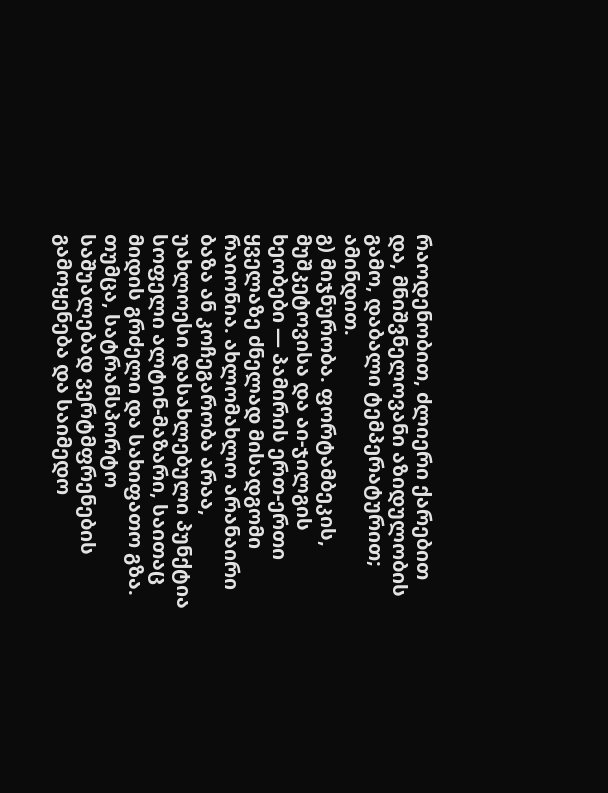რაოდენობით, ძლიერი ქარებით და, მნიშვნელოვანი აზიდულობის გამო, დაბალი ტემპერატურით; ამინდით.
გ) მიჯნურობა. ფორტამბეკის, მუშკეტოვისა და აი-ჯილგის ხეობები — პამირის ერთ-ერთი ყველაზე ძნელად მისადგომი რაიონია. ახლომახლო არანაირი ბაზა ან კოჩეგარობა არაა, უახლოესი დასახლებული პუნქტია სოფელი ალტინ-მაზარი, საითაც მიდის გრძელი და სახიფათო გზა.
თუმცა, სატრანსპორტო საშუალებად ვერტმფრენების გამოყენება და საიმედო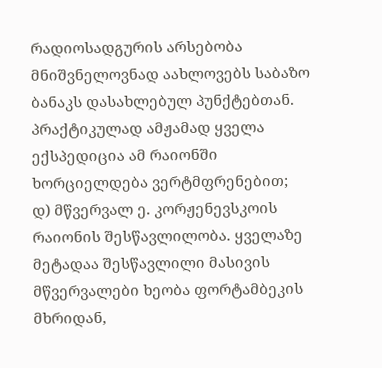რადიოსადგურის არსებობა მნიშვნელოვნად აახლოვებს საბაზო ბანაკს დასახლებულ პუნქტებთან. პრაქტიკულად ამჟამად ყველა ექსპედიცია ამ რაიონში ხორციელდება ვერტმფრენებით;
დ) მწვერვალ ე. კორჟენევსკოის რაიონის შესწავლილობა. ყველაზე მეტადაა შესწავლილი მასივის მწვერვალები ხეობა ფორტამბეკის მხრიდან,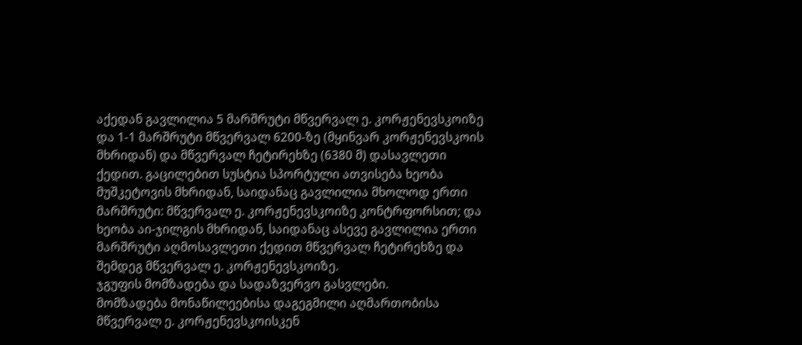აქედან გავლილია 5 მარშრუტი მწვერვალ ე. კორჟენევსკოიზე და 1-1 მარშრუტი მწვერვალ 6200-ზე (მყინვარ კორჟენევსკოის მხრიდან) და მწვერვალ ჩეტირეხზე (6380 მ) დასავლეთი ქედით. გაცილებით სუსტია სპორტული ათვისება ხეობა მუშკეტოვის მხრიდან, საიდანაც გავლილია მხოლოდ ერთი მარშრუტი: მწვერვალ ე. კორჟენევსკოიზე კონტრფორსით; და ხეობა აი-ჯილგის მხრიდან, საიდანაც ასევე გავლილია ერთი მარშრუტი აღმოსავლეთი ქედით მწვერვალ ჩეტირეხზე და შემდეგ მწვერვალ ე. კორჟენევსკოიზე.
ჯგუფის მომზადება და სადაზვერვო გასვლები.
მომზადება მონაწილეებისა დაგეგმილი აღმართობისა მწვერვალ ე. კორჟენევსკოისკენ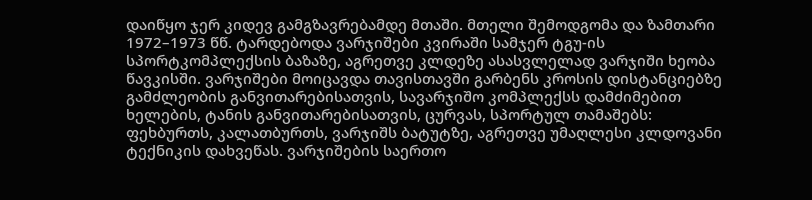დაიწყო ჯერ კიდევ გამგზავრებამდე მთაში. მთელი შემოდგომა და ზამთარი 1972–1973 წწ. ტარდებოდა ვარჯიშები კვირაში სამჯერ ტგუ-ის სპორტკომპლექსის ბაზაზე, აგრეთვე კლდეზე ასასვლელად ვარჯიში ხეობა წავკისში. ვარჯიშები მოიცავდა თავისთავში გარბენს კროსის დისტანციებზე გამძლეობის განვითარებისათვის, სავარჯიშო კომპლექსს დამძიმებით ხელების, ტანის განვითარებისათვის, ცურვას, სპორტულ თამაშებს: ფეხბურთს, კალათბურთს, ვარჯიშს ბატუტზე, აგრეთვე უმაღლესი კლდოვანი ტექნიკის დახვეწას. ვარჯიშების საერთო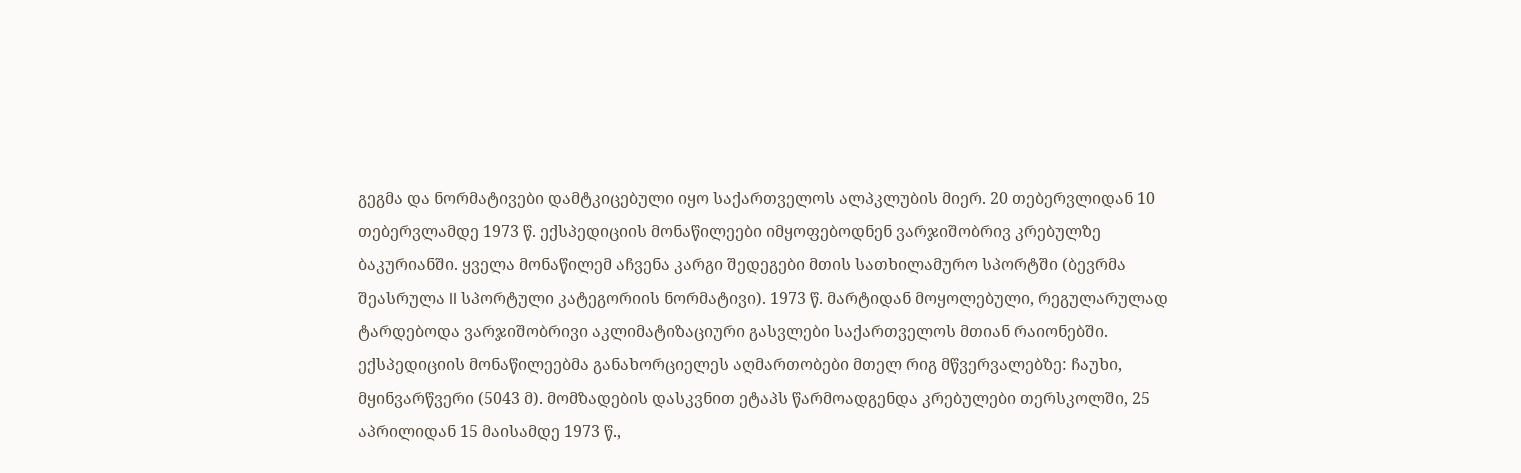გეგმა და ნორმატივები დამტკიცებული იყო საქართველოს ალპკლუბის მიერ. 20 თებერვლიდან 10 თებერვლამდე 1973 წ. ექსპედიციის მონაწილეები იმყოფებოდნენ ვარჯიშობრივ კრებულზე ბაკურიანში. ყველა მონაწილემ აჩვენა კარგი შედეგები მთის სათხილამურო სპორტში (ბევრმა შეასრულა II სპორტული კატეგორიის ნორმატივი). 1973 წ. მარტიდან მოყოლებული, რეგულარულად ტარდებოდა ვარჯიშობრივი აკლიმატიზაციური გასვლები საქართველოს მთიან რაიონებში. ექსპედიციის მონაწილეებმა განახორციელეს აღმართობები მთელ რიგ მწვერვალებზე: ჩაუხი, მყინვარწვერი (5043 მ). მომზადების დასკვნით ეტაპს წარმოადგენდა კრებულები თერსკოლში, 25 აპრილიდან 15 მაისამდე 1973 წ.,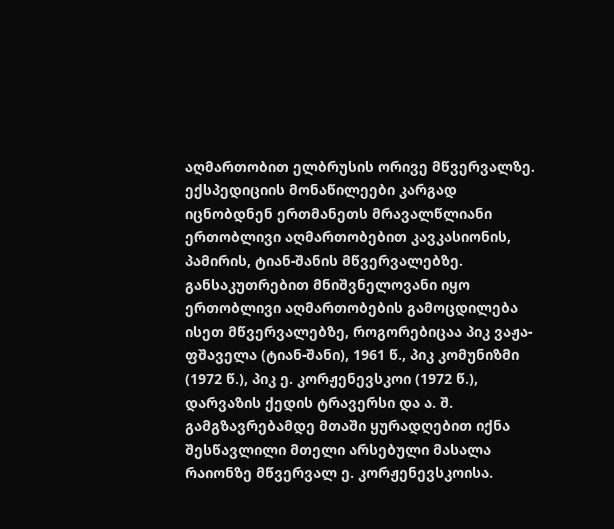აღმართობით ელბრუსის ორივე მწვერვალზე. ექსპედიციის მონაწილეები კარგად იცნობდნენ ერთმანეთს მრავალწლიანი ერთობლივი აღმართობებით კავკასიონის, პამირის, ტიან-შანის მწვერვალებზე. განსაკუთრებით მნიშვნელოვანი იყო ერთობლივი აღმართობების გამოცდილება ისეთ მწვერვალებზე, როგორებიცაა პიკ ვაჟა-ფშაველა (ტიან-შანი), 1961 წ., პიკ კომუნიზმი (1972 წ.), პიკ ე. კორჟენევსკოი (1972 წ.), დარვაზის ქედის ტრავერსი და ა. შ. გამგზავრებამდე მთაში ყურადღებით იქნა შესწავლილი მთელი არსებული მასალა რაიონზე მწვერვალ ე. კორჟენევსკოისა.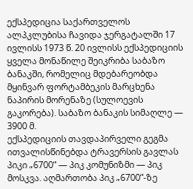ექსპედიცია საქართველოს ალპკლუბისა ჩავიდა ჯერგატალში 17 ივლისს 1973 წ. 20 ივლისს ექსპედიციის ყველა მონაწილე შეიკრიბა საბაზო ბანაკში, რომელიც მდებარეობდა მყინვარ ფორტამბეკის მარცხენა ნაპირის მორენაზე (სულოევის გაკორება). საბაზო ბანაკის სიმაღლე — 3900 მ.
ექსპედიციის თავდაპირველი გეგმა ითვალისწინებდა ტრავერსის გავლას პიკი „6700“ — პიკ კომუნიზმი — პიკ მოსკვა. აღმართობა პიკ „6700“-ზე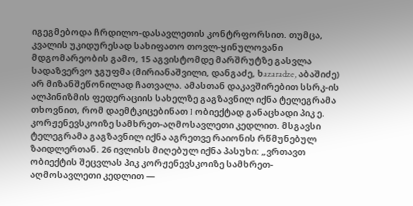იგეგმებოდა ჩრდილო-დასავლეთის კონტრფორსით. თუმცა, კვალის უკიდურესად სახიფათო თოვლ-ყინულოვანი მდგომარეობის გამო, 15 აგვისტომდე მარშრუტზე გასვლა სადაზვერვო ჯგუფმა (მირიანაშვილი, დანგაძე, ხazaradze, აბაშიძე) არ მიზანშეწონილად ჩათვალა. ამასთან დაკავშირებით სსრკ-ის ალპინიზმის ფედერაციის სახელზე გაგზავნილ იქნა ტელეგრამა თხოვნით, რომ დაემტკიცებინათ I ობიექტად განაცხადი პიკ ე. კორჟენევსკოიზე სამხრეთ-აღმოსავლეთი კედლით. მსგავსი ტელეგრამა გაგზავნილ იქნა აგრეთვე რაიონის რწმუნებულ ზაიდლერთან. 26 ივლისს მიღებულ იქნა პასუხი: „ვრთავთ ობიექტის შეცვლას პიკ კორჟენევსკოიზე სამხრეთ-აღმოსავლეთი კედლით —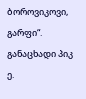ბოროვიკოვი, გარფი“.
განაცხადი პიკ ე.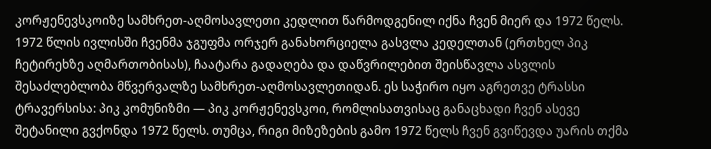კორჟენევსკოიზე სამხრეთ-აღმოსავლეთი კედლით წარმოდგენილ იქნა ჩვენ მიერ და 1972 წელს. 1972 წლის ივლისში ჩვენმა ჯგუფმა ორჯერ განახორციელა გასვლა კედელთან (ერთხელ პიკ ჩეტირეხზე აღმართობისას), ჩაატარა გადაღება და დაწვრილებით შეისწავლა ასვლის შესაძლებლობა მწვერვალზე სამხრეთ-აღმოსავლეთიდან. ეს საჭირო იყო აგრეთვე ტრასსი ტრავერსისა: პიკ კომუნიზმი — პიკ კორჟენევსკოი, რომლისათვისაც განაცხადი ჩვენ ასევე შეტანილი გვქონდა 1972 წელს. თუმცა, რიგი მიზეზების გამო 1972 წელს ჩვენ გვიწევდა უარის თქმა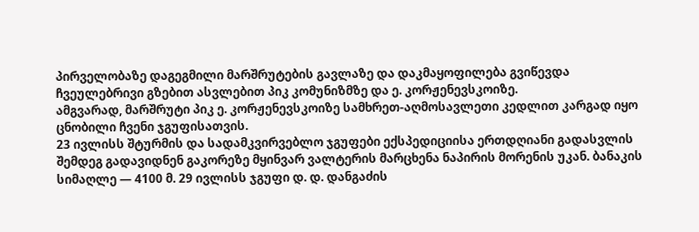პირველობაზე დაგეგმილი მარშრუტების გავლაზე და დაკმაყოფილება გვიწევდა ჩვეულებრივი გზებით ასვლებით პიკ კომუნიზმზე და ე. კორჟენევსკოიზე.
ამგვარად, მარშრუტი პიკ ე. კორჟენევსკოიზე სამხრეთ-აღმოსავლეთი კედლით კარგად იყო ცნობილი ჩვენი ჯგუფისათვის.
23 ივლისს შტურმის და სადამკვირვებლო ჯგუფები ექსპედიციისა ერთდღიანი გადასვლის შემდეგ გადავიდნენ გაკორეზე მყინვარ ვალტერის მარცხენა ნაპირის მორენის უკან. ბანაკის სიმაღლე — 4100 მ. 29 ივლისს ჯგუფი დ. დ. დანგაძის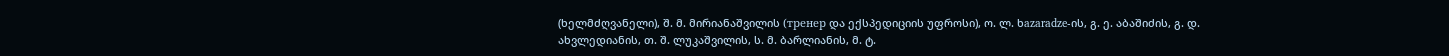(ხელმძღვანელი), შ. მ. მირიანაშვილის (тренер და ექსპედიციის უფროსი), ო. ლ. ხazaradze-ის, გ. ე. აბაშიძის, გ. დ. ახვლედიანის, თ. შ. ლუკაშვილის, ს. მ. ბარლიანის, მ. ტ.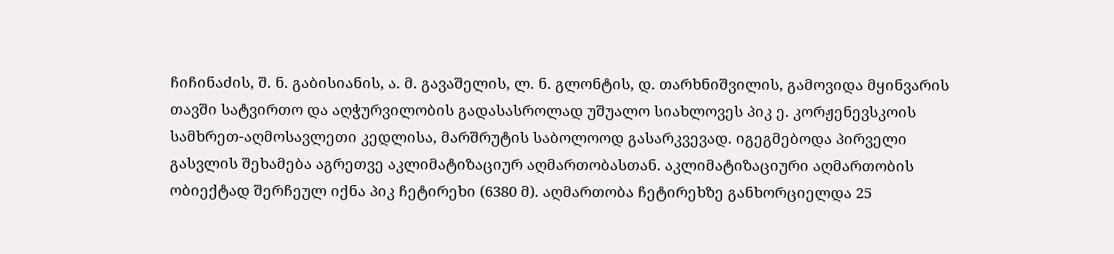ჩიჩინაძის, შ. ნ. გაბისიანის, ა. მ. გავაშელის, ლ. ნ. გლონტის, დ. თარხნიშვილის, გამოვიდა მყინვარის თავში სატვირთო და აღჭურვილობის გადასასროლად უშუალო სიახლოვეს პიკ ე. კორჟენევსკოის სამხრეთ-აღმოსავლეთი კედლისა, მარშრუტის საბოლოოდ გასარკვევად. იგეგმებოდა პირველი გასვლის შეხამება აგრეთვე აკლიმატიზაციურ აღმართობასთან. აკლიმატიზაციური აღმართობის ობიექტად შერჩეულ იქნა პიკ ჩეტირეხი (6380 მ). აღმართობა ჩეტირეხზე განხორციელდა 25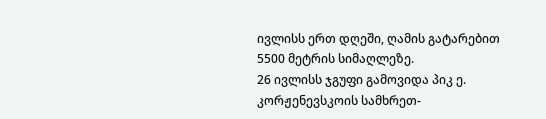ივლისს ერთ დღეში, ღამის გატარებით 5500 მეტრის სიმაღლეზე.
26 ივლისს ჯგუფი გამოვიდა პიკ ე. კორჟენევსკოის სამხრეთ-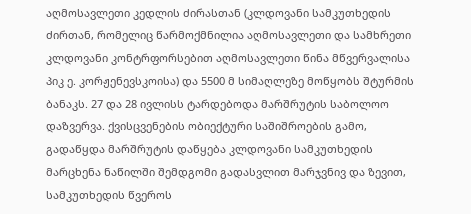აღმოსავლეთი კედლის ძირასთან (კლდოვანი სამკუთხედის ძირთან, რომელიც წარმოქმნილია აღმოსავლეთი და სამხრეთი კლდოვანი კონტრფორსებით აღმოსავლეთი წინა მწვერვალისა პიკ ე. კორჟენევსკოისა) და 5500 მ სიმაღლეზე მოწყობს შტურმის ბანაკს. 27 და 28 ივლისს ტარდებოდა მარშრუტის საბოლოო დაზვერვა. ქვისცვენების ობიექტური საშიშროების გამო, გადაწყდა მარშრუტის დაწყება კლდოვანი სამკუთხედის მარცხენა ნაწილში შემდგომი გადასვლით მარჯვნივ და ზევით, სამკუთხედის წვეროს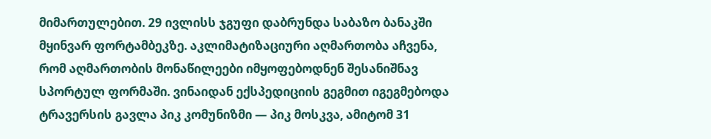მიმართულებით. 29 ივლისს ჯგუფი დაბრუნდა საბაზო ბანაკში მყინვარ ფორტამბეკზე. აკლიმატიზაციური აღმართობა აჩვენა, რომ აღმართობის მონაწილეები იმყოფებოდნენ შესანიშნავ სპორტულ ფორმაში. ვინაიდან ექსპედიციის გეგმით იგეგმებოდა ტრავერსის გავლა პიკ კომუნიზმი — პიკ მოსკვა, ამიტომ 31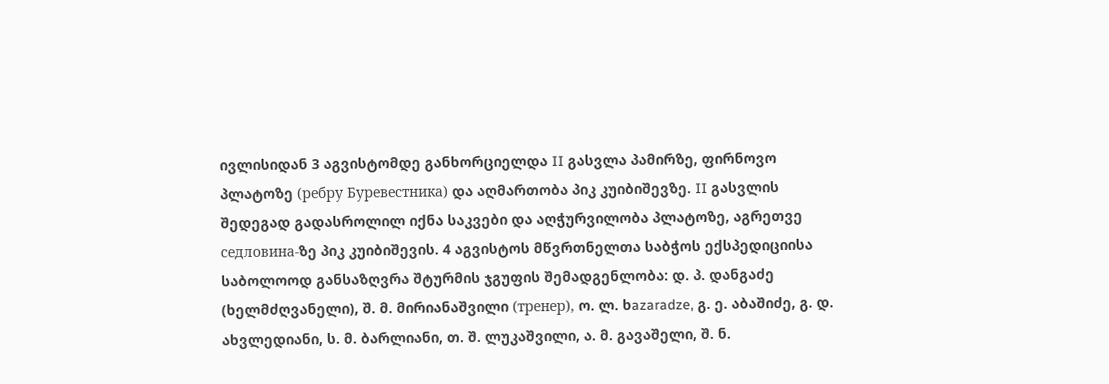ივლისიდან 3 აგვისტომდე განხორციელდა II გასვლა პამირზე, ფირნოვო პლატოზე (ребру Буревестника) და აღმართობა პიკ კუიბიშევზე. II გასვლის შედეგად გადასროლილ იქნა საკვები და აღჭურვილობა პლატოზე, აგრეთვე седловина-ზე პიკ კუიბიშევის. 4 აგვისტოს მწვრთნელთა საბჭოს ექსპედიციისა საბოლოოდ განსაზღვრა შტურმის ჯგუფის შემადგენლობა: დ. პ. დანგაძე (ხელმძღვანელი), შ. მ. მირიანაშვილი (тренер), ო. ლ. ხazaradze, გ. ე. აბაშიძე, გ. დ. ახვლედიანი, ს. მ. ბარლიანი, თ. შ. ლუკაშვილი, ა. მ. გავაშელი, შ. ნ.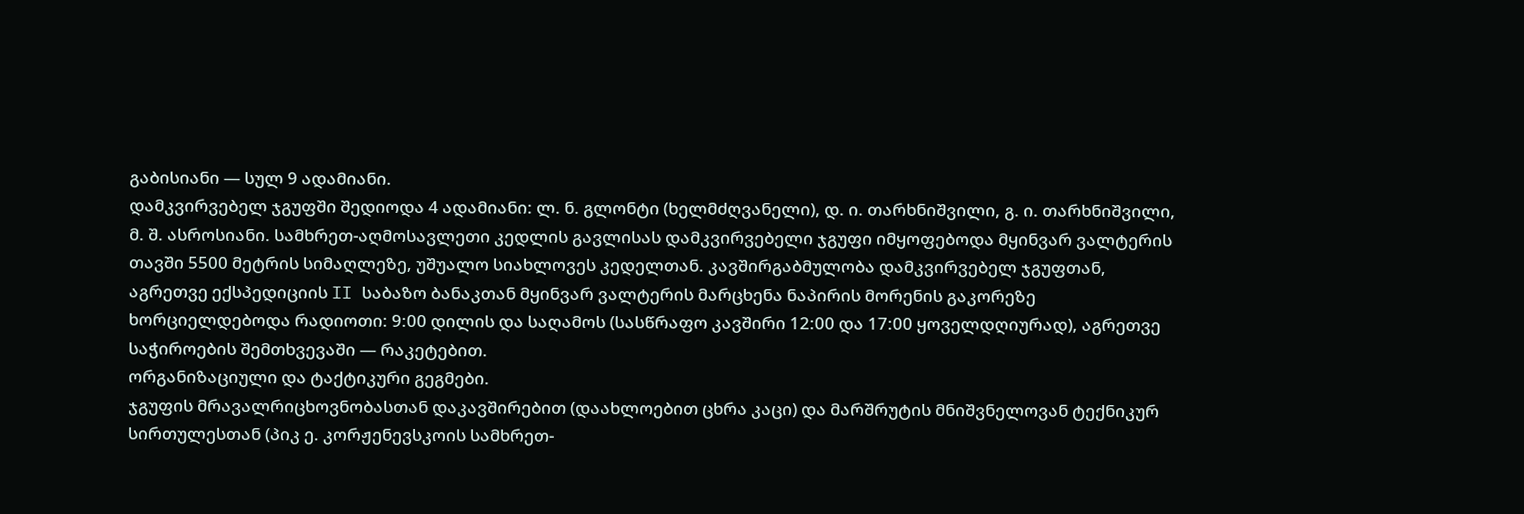გაბისიანი — სულ 9 ადამიანი.
დამკვირვებელ ჯგუფში შედიოდა 4 ადამიანი: ლ. ნ. გლონტი (ხელმძღვანელი), დ. ი. თარხნიშვილი, გ. ი. თარხნიშვილი, მ. შ. ასროსიანი. სამხრეთ-აღმოსავლეთი კედლის გავლისას დამკვირვებელი ჯგუფი იმყოფებოდა მყინვარ ვალტერის თავში 5500 მეტრის სიმაღლეზე, უშუალო სიახლოვეს კედელთან. კავშირგაბმულობა დამკვირვებელ ჯგუფთან, აგრეთვე ექსპედიციის II საბაზო ბანაკთან მყინვარ ვალტერის მარცხენა ნაპირის მორენის გაკორეზე ხორციელდებოდა რადიოთი: 9:00 დილის და საღამოს (სასწრაფო კავშირი 12:00 და 17:00 ყოველდღიურად), აგრეთვე საჭიროების შემთხვევაში — რაკეტებით.
ორგანიზაციული და ტაქტიკური გეგმები.
ჯგუფის მრავალრიცხოვნობასთან დაკავშირებით (დაახლოებით ცხრა კაცი) და მარშრუტის მნიშვნელოვან ტექნიკურ სირთულესთან (პიკ ე. კორჟენევსკოის სამხრეთ-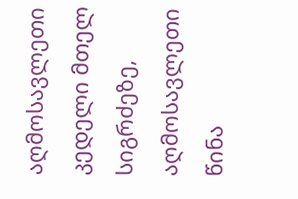აღმოსავლეთი კედელი მთელ სიგრძეზე, აღმოსავლეთი წინა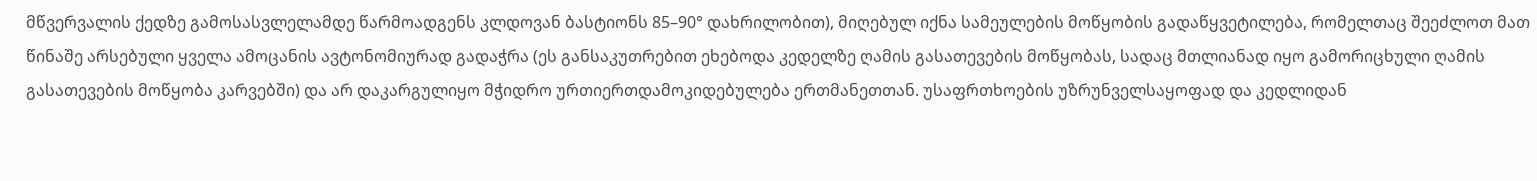მწვერვალის ქედზე გამოსასვლელამდე წარმოადგენს კლდოვან ბასტიონს 85–90° დახრილობით), მიღებულ იქნა სამეულების მოწყობის გადაწყვეტილება, რომელთაც შეეძლოთ მათ წინაშე არსებული ყველა ამოცანის ავტონომიურად გადაჭრა (ეს განსაკუთრებით ეხებოდა კედელზე ღამის გასათევების მოწყობას, სადაც მთლიანად იყო გამორიცხული ღამის გასათევების მოწყობა კარვებში) და არ დაკარგულიყო მჭიდრო ურთიერთდამოკიდებულება ერთმანეთთან. უსაფრთხოების უზრუნველსაყოფად და კედლიდან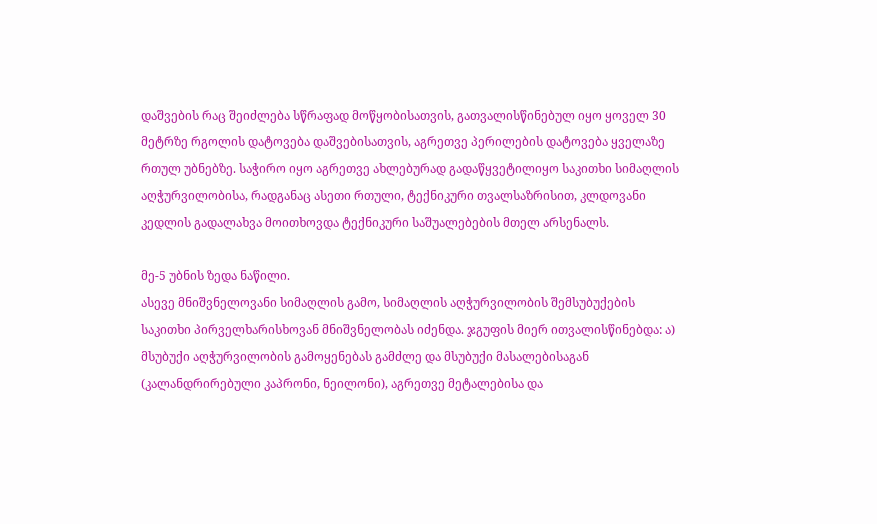დაშვების რაც შეიძლება სწრაფად მოწყობისათვის, გათვალისწინებულ იყო ყოველ 30 მეტრზე რგოლის დატოვება დაშვებისათვის, აგრეთვე პერილების დატოვება ყველაზე რთულ უბნებზე. საჭირო იყო აგრეთვე ახლებურად გადაწყვეტილიყო საკითხი სიმაღლის აღჭურვილობისა, რადგანაც ასეთი რთული, ტექნიკური თვალსაზრისით, კლდოვანი კედლის გადალახვა მოითხოვდა ტექნიკური საშუალებების მთელ არსენალს.

მე-5 უბნის ზედა ნაწილი.
ასევე მნიშვნელოვანი სიმაღლის გამო, სიმაღლის აღჭურვილობის შემსუბუქების საკითხი პირველხარისხოვან მნიშვნელობას იძენდა. ჯგუფის მიერ ითვალისწინებდა: ა) მსუბუქი აღჭურვილობის გამოყენებას გამძლე და მსუბუქი მასალებისაგან (კალანდრირებული კაპრონი, ნეილონი), აგრეთვე მეტალებისა და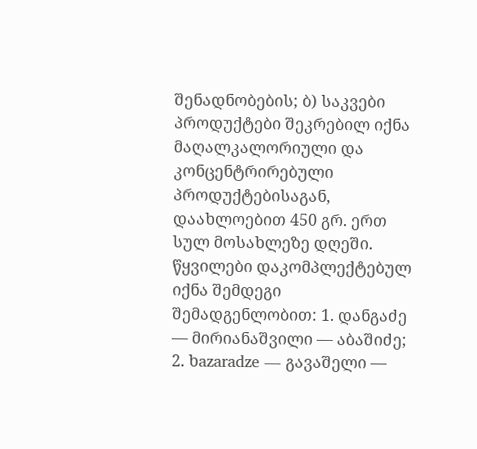შენადნობების; ბ) საკვები პროდუქტები შეკრებილ იქნა მაღალკალორიული და კონცენტრირებული პროდუქტებისაგან, დაახლოებით 450 გრ. ერთ სულ მოსახლეზე დღეში.
წყვილები დაკომპლექტებულ იქნა შემდეგი შემადგენლობით: 1. დანგაძე — მირიანაშვილი — აბაშიძე; 2. ხazaradze — გავაშელი —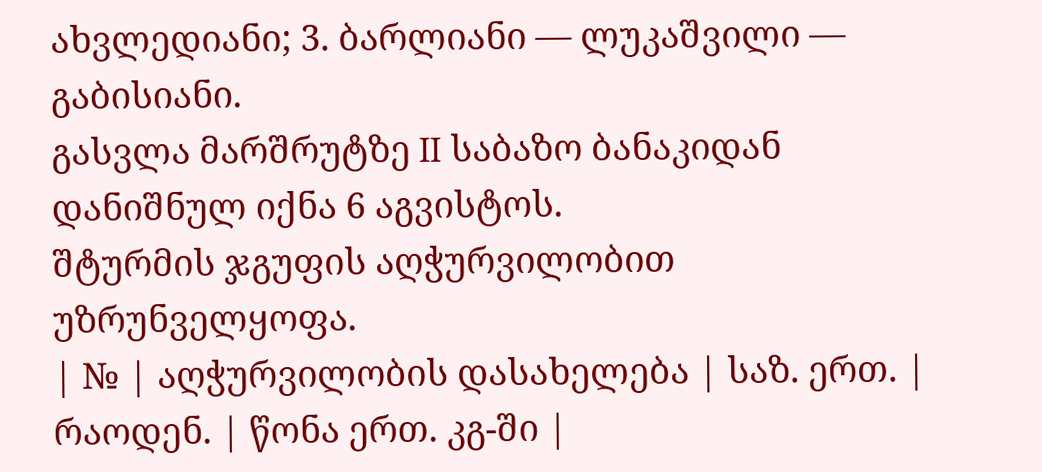ახვლედიანი; 3. ბარლიანი — ლუკაშვილი — გაბისიანი.
გასვლა მარშრუტზე II საბაზო ბანაკიდან დანიშნულ იქნა 6 აგვისტოს.
შტურმის ჯგუფის აღჭურვილობით უზრუნველყოფა.
| № | აღჭურვილობის დასახელება | საზ. ერთ. | რაოდენ. | წონა ერთ. კგ-ში |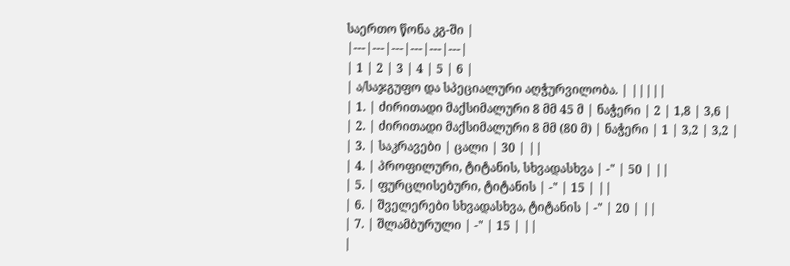საერთო წონა კგ-ში |
|---|---|---|---|---|---|
| 1 | 2 | 3 | 4 | 5 | 6 |
| ა/საჯგუფო და სპეციალური აღჭურვილობა. | |||||
| 1. | ძირითადი მაქსიმალური 8 მმ 45 მ | ნაჭერი | 2 | 1,8 | 3,6 |
| 2. | ძირითადი მაქსიმალური 8 მმ (80 მ) | ნაჭერი | 1 | 3,2 | 3,2 |
| 3. | საკრავები | ცალი | 30 | ||
| 4. | პროფილური, ტიტანის, სხვადასხვა | -" | 50 | ||
| 5. | ფურცლისებური, ტიტანის | -" | 15 | ||
| 6. | შველერები სხვადასხვა, ტიტანის | -" | 20 | ||
| 7. | შლამბურული | -" | 15 | ||
|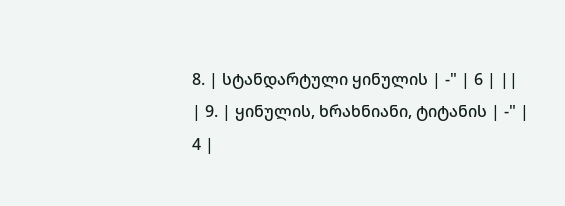8. | სტანდარტული ყინულის | -" | 6 | ||
| 9. | ყინულის, ხრახნიანი, ტიტანის | -" | 4 |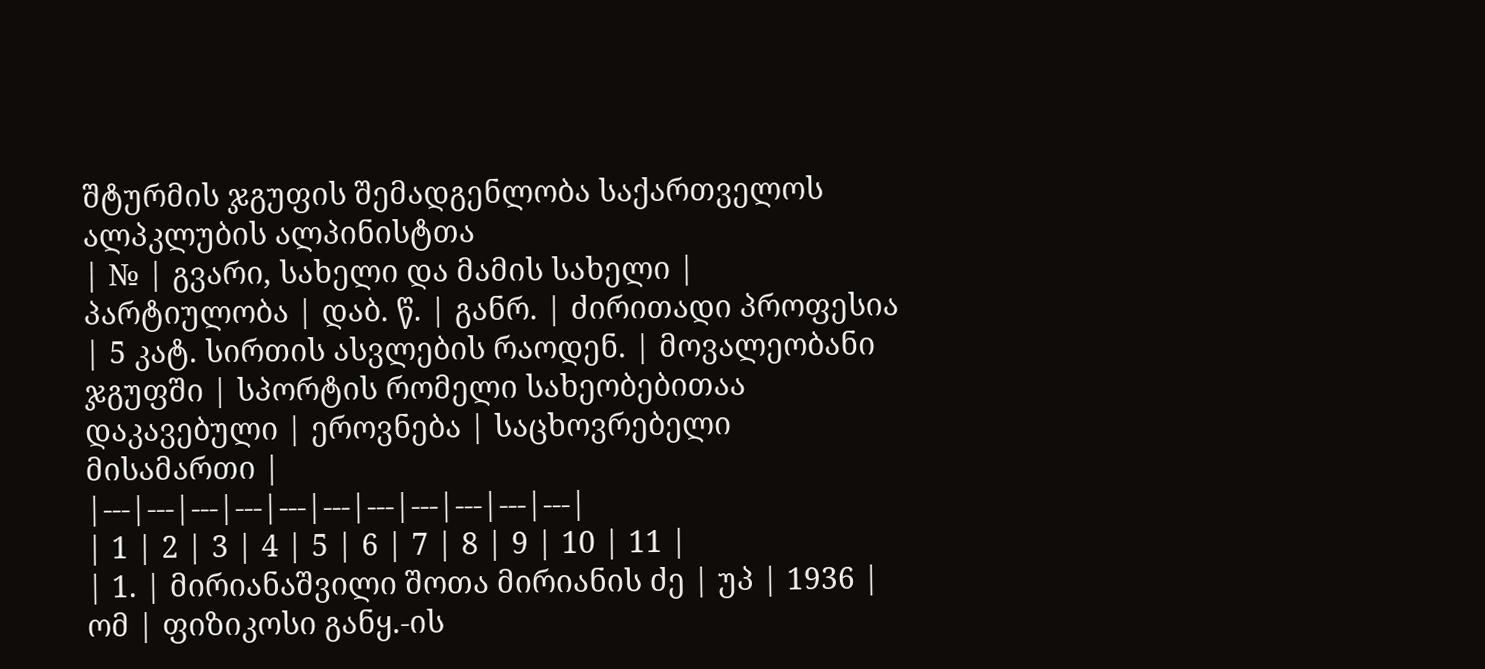შტურმის ჯგუფის შემადგენლობა საქართველოს ალპკლუბის ალპინისტთა
| № | გვარი, სახელი და მამის სახელი | პარტიულობა | დაბ. წ. | განრ. | ძირითადი პროფესია | 5 კატ. სირთის ასვლების რაოდენ. | მოვალეობანი ჯგუფში | სპორტის რომელი სახეობებითაა დაკავებული | ეროვნება | საცხოვრებელი მისამართი |
|---|---|---|---|---|---|---|---|---|---|---|
| 1 | 2 | 3 | 4 | 5 | 6 | 7 | 8 | 9 | 10 | 11 |
| 1. | მირიანაშვილი შოთა მირიანის ძე | უპ | 1936 | ომ | ფიზიკოსი განყ.-ის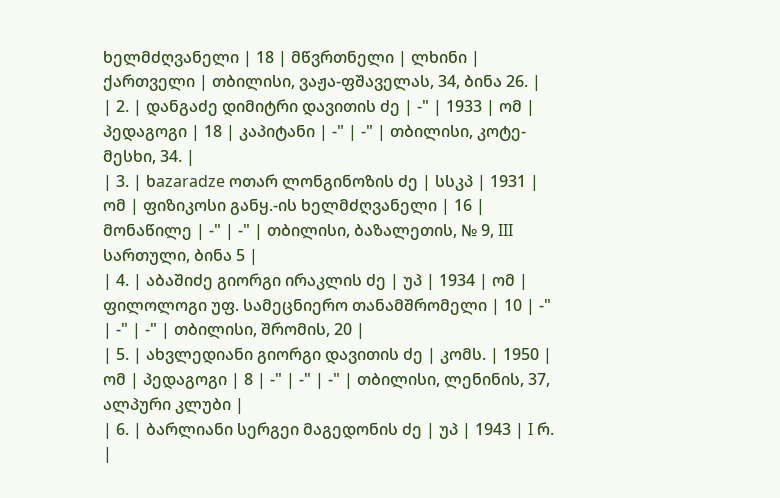ხელმძღვანელი | 18 | მწვრთნელი | ლხინი | ქართველი | თბილისი, ვაჟა-ფშაველას, 34, ბინა 26. |
| 2. | დანგაძე დიმიტრი დავითის ძე | -" | 1933 | ომ | პედაგოგი | 18 | კაპიტანი | -" | -" | თბილისი, კოტე-მესხი, 34. |
| 3. | ხazaradze ოთარ ლონგინოზის ძე | სსკპ | 1931 | ომ | ფიზიკოსი განყ.-ის ხელმძღვანელი | 16 | მონაწილე | -" | -" | თბილისი, ბაზალეთის, № 9, III სართული, ბინა 5 |
| 4. | აბაშიძე გიორგი ირაკლის ძე | უპ | 1934 | ომ | ფილოლოგი უფ. სამეცნიერო თანამშრომელი | 10 | -" | -" | -" | თბილისი, შრომის, 20 |
| 5. | ახვლედიანი გიორგი დავითის ძე | კომს. | 1950 | ომ | პედაგოგი | 8 | -" | -" | -" | თბილისი, ლენინის, 37, ალპური კლუბი |
| 6. | ბარლიანი სერგეი მაგედონის ძე | უპ | 1943 | I რ. |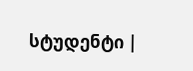სტუდენტი |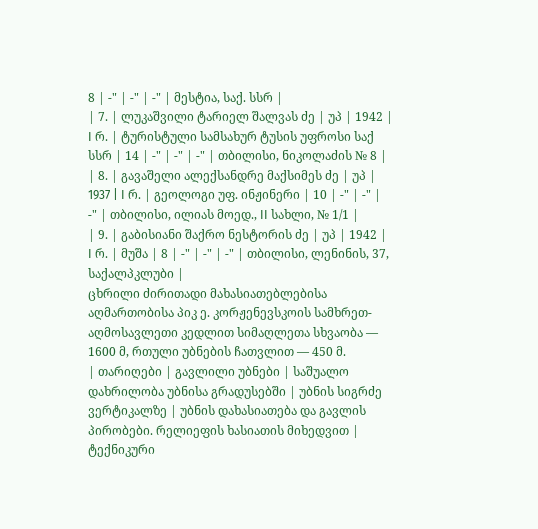8 | -" | -" | -" | მესტია, საქ. სსრ |
| 7. | ლუკაშვილი ტარიელ შალვას ძე | უპ | 1942 | I რ. | ტურისტული სამსახურ ტუსის უფროსი საქ სსრ | 14 | -" | -" | -" | თბილისი, ნიკოლაძის № 8 |
| 8. | გავაშელი ალექსანდრე მაქსიმეს ძე | უპ | 1937 | I რ. | გეოლოგი უფ. ინჟინერი | 10 | -" | -" | -" | თბილისი, ილიას მოედ., II სახლი, № 1/1 |
| 9. | გაბისიანი შაქრო ნესტორის ძე | უპ | 1942 | I რ. | მუშა | 8 | -" | -" | -" | თბილისი, ლენინის, 37, საქალპკლუბი |
ცხრილი ძირითადი მახასიათებლებისა აღმართობისა პიკ ე. კორჟენევსკოის სამხრეთ-აღმოსავლეთი კედლით სიმაღლეთა სხვაობა — 1600 მ, რთული უბნების ჩათვლით — 450 მ.
| თარიღები | გავლილი უბნები | საშუალო დახრილობა უბნისა გრადუსებში | უბნის სიგრძე ვერტიკალზე | უბნის დახასიათება და გავლის პირობები. რელიეფის ხასიათის მიხედვით | ტექნიკური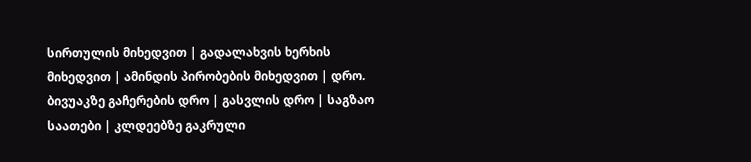სირთულის მიხედვით | გადალახვის ხერხის მიხედვით | ამინდის პირობების მიხედვით | დრო. ბივუაკზე გაჩერების დრო | გასვლის დრო | საგზაო საათები | კლდეებზე გაკრული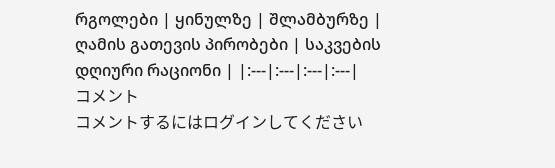რგოლები | ყინულზე | შლამბურზე | ღამის გათევის პირობები | საკვების დღიური რაციონი | |:---|:---|:---|:---|
コメント
コメントするにはログインしてください